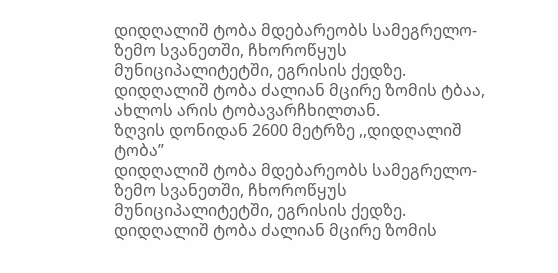დიდღალიშ ტობა მდებარეობს სამეგრელო-ზემო სვანეთში, ჩხოროწყუს მუნიციპალიტეტში, ეგრისის ქედზე. დიდღალიშ ტობა ძალიან მცირე ზომის ტბაა, ახლოს არის ტობავარჩხილთან.
ზღვის დონიდან 2600 მეტრზე ,,დიდღალიშ ტობა”
დიდღალიშ ტობა მდებარეობს სამეგრელო-ზემო სვანეთში, ჩხოროწყუს მუნიციპალიტეტში, ეგრისის ქედზე. დიდღალიშ ტობა ძალიან მცირე ზომის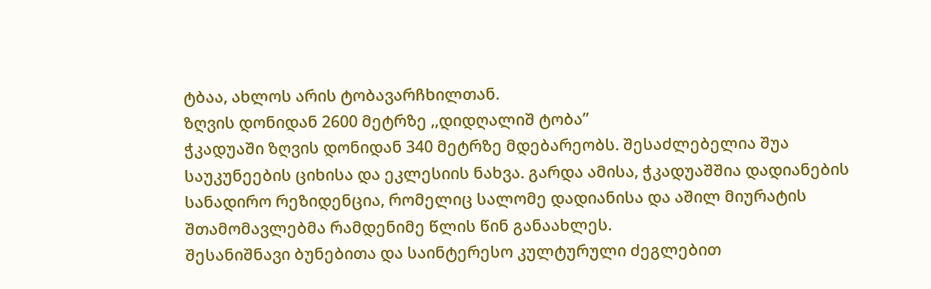ტბაა, ახლოს არის ტობავარჩხილთან.
ზღვის დონიდან 2600 მეტრზე ,,დიდღალიშ ტობა”
ჭკადუაში ზღვის დონიდან 340 მეტრზე მდებარეობს. შესაძლებელია შუა საუკუნეების ციხისა და ეკლესიის ნახვა. გარდა ამისა, ჭკადუაშშია დადიანების სანადირო რეზიდენცია, რომელიც სალომე დადიანისა და აშილ მიურატის შთამომავლებმა რამდენიმე წლის წინ განაახლეს.
შესანიშნავი ბუნებითა და საინტერესო კულტურული ძეგლებით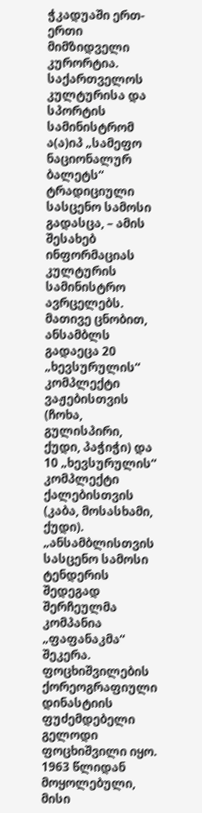ჭკადუაში ერთ-ერთი მიმზიდველი კურორტია.
საქართველოს კულტურისა და სპორტის სამინისტრომ ა(ა)იპ „სამეფო ნაციონალურ ბალეტს“ ტრადიციული სასცენო სამოსი გადასცა, – ამის შესახებ ინფორმაციას კულტურის სამინისტრო ავრცელებს.
მათივე ცნობით, ანსამბლს გადაეცა 20 „ხევსურულის“ კომპლექტი ვაჟებისთვის (ჩოხა, გულისპირი, ქუდი, პაჭიჭი) და 10 „ხევსურულის“ კომპლექტი ქალებისთვის (კაბა, მოსასხამი, ქუდი).
„ანსამბლისთვის სასცენო სამოსი ტენდერის შედეგად შერჩეულმა კომპანია „ფაფანაკმა“ შეკერა.
ფოცხიშვილების ქორეოგრაფიული დინასტიის ფუძემდებელი გელოდი ფოცხიშვილი იყო. 1963 წლიდან მოყოლებული, მისი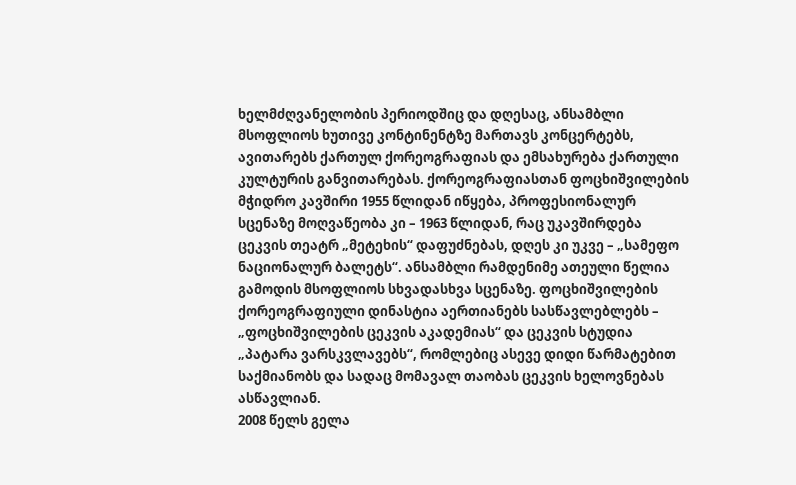ხელმძღვანელობის პერიოდშიც და დღესაც, ანსამბლი მსოფლიოს ხუთივე კონტინენტზე მართავს კონცერტებს, ავითარებს ქართულ ქორეოგრაფიას და ემსახურება ქართული კულტურის განვითარებას. ქორეოგრაფიასთან ფოცხიშვილების მჭიდრო კავშირი 1955 წლიდან იწყება, პროფესიონალურ სცენაზე მოღვაწეობა კი – 1963 წლიდან, რაც უკავშირდება ცეკვის თეატრ „მეტეხის“ დაფუძნებას, დღეს კი უკვე – „სამეფო ნაციონალურ ბალეტს“. ანსამბლი რამდენიმე ათეული წელია გამოდის მსოფლიოს სხვადასხვა სცენაზე. ფოცხიშვილების ქორეოგრაფიული დინასტია აერთიანებს სასწავლებლებს – „ფოცხიშვილების ცეკვის აკადემიას“ და ცეკვის სტუდია „პატარა ვარსკვლავებს“, რომლებიც ასევე დიდი წარმატებით საქმიანობს და სადაც მომავალ თაობას ცეკვის ხელოვნებას ასწავლიან.
2008 წელს გელა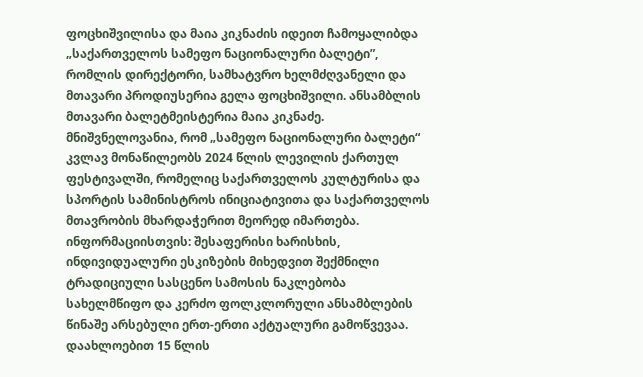ფოცხიშვილისა და მაია კიკნაძის იდეით ჩამოყალიბდა „საქართველოს სამეფო ნაციონალური ბალეტი”, რომლის დირექტორი, სამხატვრო ხელმძღვანელი და მთავარი პროდიუსერია გელა ფოცხიშვილი. ანსამბლის მთავარი ბალეტმეისტერია მაია კიკნაძე.
მნიშვნელოვანია, რომ „სამეფო ნაციონალური ბალეტი“ კვლავ მონაწილეობს 2024 წლის ლევილის ქართულ ფესტივალში, რომელიც საქართველოს კულტურისა და სპორტის სამინისტროს ინიციატივითა და საქართველოს მთავრობის მხარდაჭერით მეორედ იმართება.
ინფორმაციისთვის: შესაფერისი ხარისხის, ინდივიდუალური ესკიზების მიხედვით შექმნილი ტრადიციული სასცენო სამოსის ნაკლებობა სახელმწიფო და კერძო ფოლკლორული ანსამბლების წინაშე არსებული ერთ-ერთი აქტუალური გამოწვევაა.
დაახლოებით 15 წლის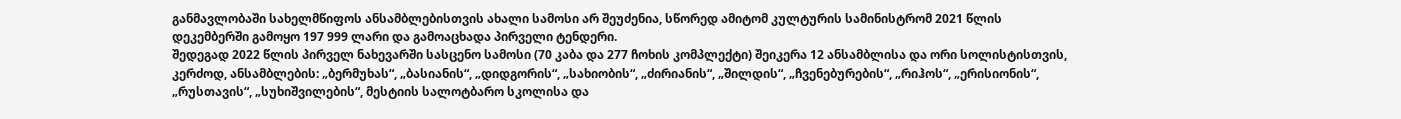განმავლობაში სახელმწიფოს ანსამბლებისთვის ახალი სამოსი არ შეუძენია, სწორედ ამიტომ კულტურის სამინისტრომ 2021 წლის დეკემბერში გამოყო 197 999 ლარი და გამოაცხადა პირველი ტენდერი.
შედეგად 2022 წლის პირველ ნახევარში სასცენო სამოსი (70 კაბა და 277 ჩოხის კომპლექტი) შეიკერა 12 ანსამბლისა და ორი სოლისტისთვის, კერძოდ, ანსამბლების: „ბერმუხას“, „ბასიანის“, „დიდგორის“, „სახიობის“, „ძირიანის“, „შილდის“, „ჩვენებურების“, „რიჰოს“, „ერისიონის“, „რუსთავის“, „სუხიშვილების“, მესტიის სალოტბარო სკოლისა და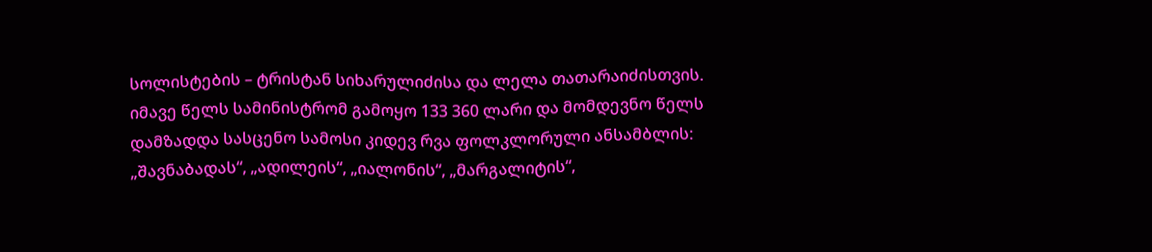სოლისტების – ტრისტან სიხარულიძისა და ლელა თათარაიძისთვის.
იმავე წელს სამინისტრომ გამოყო 133 360 ლარი და მომდევნო წელს დამზადდა სასცენო სამოსი კიდევ რვა ფოლკლორული ანსამბლის: „შავნაბადას“, „ადილეის“, „იალონის“, „მარგალიტის“,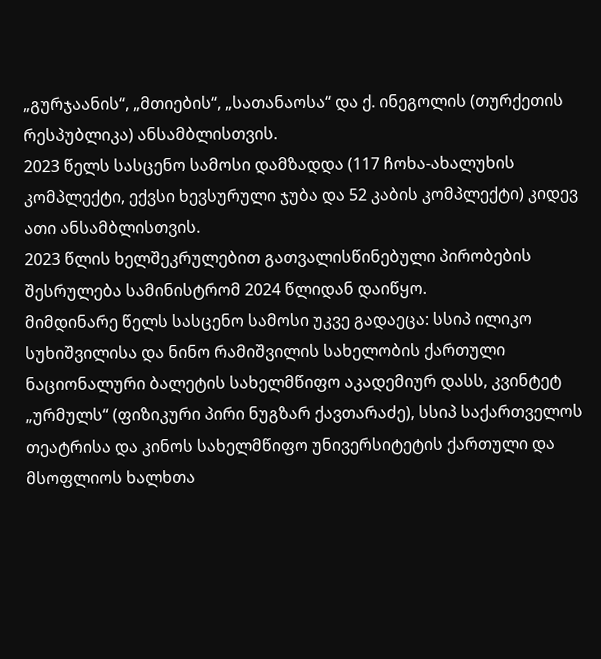„გურჯაანის“, „მთიების“, „სათანაოსა“ და ქ. ინეგოლის (თურქეთის რესპუბლიკა) ანსამბლისთვის.
2023 წელს სასცენო სამოსი დამზადდა (117 ჩოხა-ახალუხის კომპლექტი, ექვსი ხევსურული ჯუბა და 52 კაბის კომპლექტი) კიდევ ათი ანსამბლისთვის.
2023 წლის ხელშეკრულებით გათვალისწინებული პირობების შესრულება სამინისტრომ 2024 წლიდან დაიწყო.
მიმდინარე წელს სასცენო სამოსი უკვე გადაეცა: სსიპ ილიკო სუხიშვილისა და ნინო რამიშვილის სახელობის ქართული ნაციონალური ბალეტის სახელმწიფო აკადემიურ დასს, კვინტეტ „ურმულს“ (ფიზიკური პირი ნუგზარ ქავთარაძე), სსიპ საქართველოს თეატრისა და კინოს სახელმწიფო უნივერსიტეტის ქართული და მსოფლიოს ხალხთა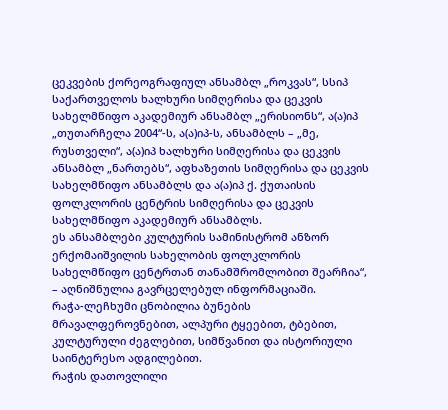ცეკვების ქორეოგრაფიულ ანსამბლ „როკვას“, სსიპ საქართველოს ხალხური სიმღერისა და ცეკვის სახელმწიფო აკადემიურ ანსამბლ „ერისიონს“, ა(ა)იპ „თუთარჩელა 2004“-ს, ა(ა)იპ-ს, ანსამბლს – „მე, რუსთველი“, ა(ა)იპ ხალხური სიმღერისა და ცეკვის ანსამბლ „ნართებს“, აფხაზეთის სიმღერისა და ცეკვის სახელმწიფო ანსამბლს და ა(ა)იპ ქ. ქუთაისის ფოლკლორის ცენტრის სიმღერისა და ცეკვის სახელმწიფო აკადემიურ ანსამბლს.
ეს ანსამბლები კულტურის სამინისტრომ ანზორ ერქომაიშვილის სახელობის ფოლკლორის სახელმწიფო ცენტრთან თანამშრომლობით შეარჩია“, – აღნიშნულია გავრცელებულ ინფორმაციაში.
რაჭა-ლეჩხუმი ცნობილია ბუნების მრავალფეროვნებით, ალპური ტყეებით, ტბებით, კულტურული ძეგლებით, სიმწვანით და ისტორიული საინტერესო ადგილებით.
რაჭის დათოვლილი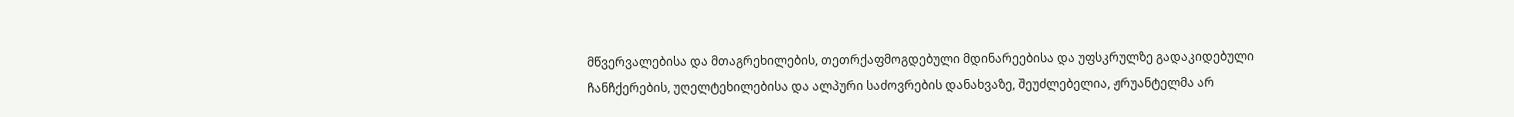მწვერვალებისა და მთაგრეხილების, თეთრქაფმოგდებული მდინარეებისა და უფსკრულზე გადაკიდებული ჩანჩქერების, უღელტეხილებისა და ალპური საძოვრების დანახვაზე, შეუძლებელია, ჟრუანტელმა არ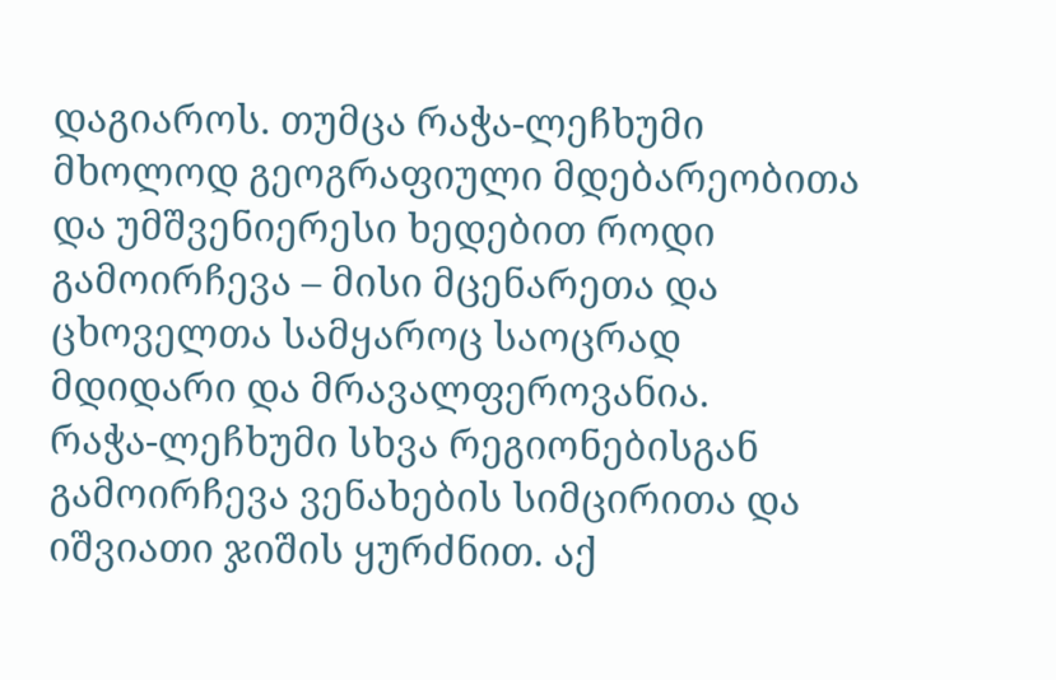დაგიაროს. თუმცა რაჭა-ლეჩხუმი მხოლოდ გეოგრაფიული მდებარეობითა და უმშვენიერესი ხედებით როდი გამოირჩევა – მისი მცენარეთა და ცხოველთა სამყაროც საოცრად მდიდარი და მრავალფეროვანია.
რაჭა-ლეჩხუმი სხვა რეგიონებისგან გამოირჩევა ვენახების სიმცირითა და იშვიათი ჯიშის ყურძნით. აქ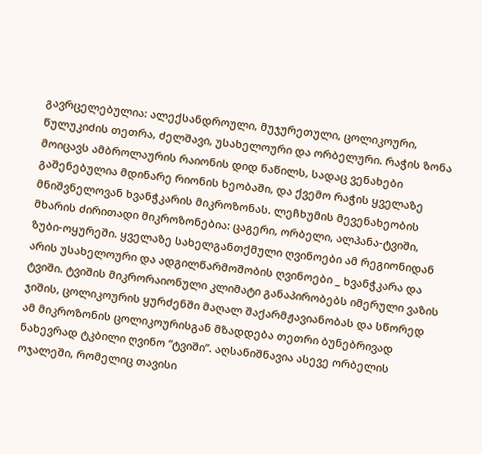გავრცელებულია: ალექსანდროული, მუჯურეთული, ცოლიკოური, წულუკიძის თეთრა, ძელშავი, უსახელოური და ორბელური. რაჭის ზონა მოიცავს ამბროლაურის რაიონის დიდ ნაწილს, სადაც ვენახები გაშენებულია მდინარე რიონის ხეობაში, და ქვემო რაჭის ყველაზე მნიშვნელოვან ხვანჭკარის მიკროზონას. ლეჩხუმის მევენახეობის მხარის ძირითადი მიკროზონებია: ცაგერი, ორბელი, ალპანა-ტვიში, ზუბი-ოყურეში. ყველაზე სახელგანთქმული ღვინოები ამ რეგიონიდან არის უსახელოური და ადგილწარმოშობის ღვინოები _ ხვანჭკარა და ტვიში. ტვიშის მიკრორაიონული კლიმატი განაპირობებს იმერული ვაზის ჯიშის, ცოლიკოურის ყურძენში მაღალ შაქარმჟავიანობას და სწორედ ამ მიკროზონის ცოლიკოურისგან მზადდება თეთრი ბუნებრივად ნახევრად ტკბილი ღვინო “ტვიში”. აღსანიშნავია ასევე ორბელის ოჯალეში, რომელიც თავისი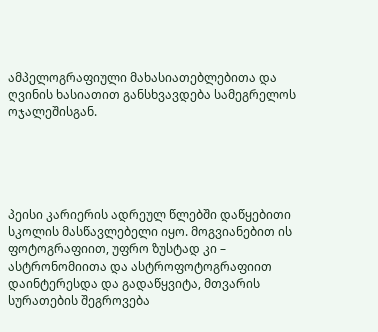ამპელოგრაფიული მახასიათებლებითა და ღვინის ხასიათით განსხვავდება სამეგრელოს ოჯალეშისგან.





პეისი კარიერის ადრეულ წლებში დაწყებითი სკოლის მასწავლებელი იყო. მოგვიანებით ის ფოტოგრაფიით, უფრო ზუსტად კი – ასტრონომიითა და ასტროფოტოგრაფიით დაინტერესდა და გადაწყვიტა, მთვარის სურათების შეგროვება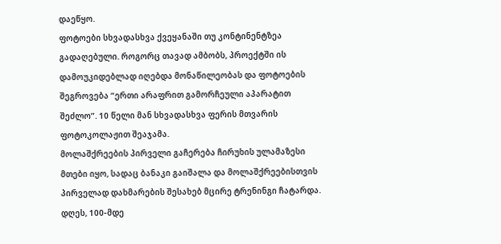დაეწყო.
ფოტოები სხვადასხვა ქვეყანაში თუ კონტინენტზეა გადაღებული. როგორც თავად ამბობს, პროექტში ის დამოუკიდებლად იღებდა მონაწილეობას და ფოტოების შეგროვება “ერთი არაფრით გამორჩეული აპარატით შეძლო”. 10 წელი მან სხვადასხვა ფერის მთვარის ფოტოკოლაჟით შეაჯამა.
მოლაშქრეების პირველი გაჩერება ჩირუხის ულამაზესი მთები იყო, სადაც ბანაკი გაიშალა და მოლაშქრეებისთვის პირველად დახმარების შესახებ მცირე ტრენინგი ჩატარდა. დღეს, 100-მდე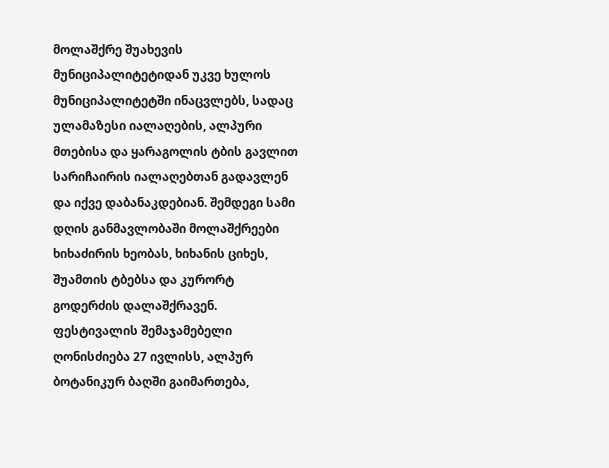მოლაშქრე შუახევის მუნიციპალიტეტიდან უკვე ხულოს მუნიციპალიტეტში ინაცვლებს, სადაც ულამაზესი იალაღების, ალპური მთებისა და ყარაგოლის ტბის გავლით სარიჩაირის იალაღებთან გადავლენ და იქვე დაბანაკდებიან. შემდეგი სამი დღის განმავლობაში მოლაშქრეები ხიხაძირის ხეობას, ხიხანის ციხეს, შუამთის ტბებსა და კურორტ გოდერძის დალაშქრავენ. ფესტივალის შემაჯამებელი ღონისძიება 27 ივლისს, ალპურ ბოტანიკურ ბაღში გაიმართება,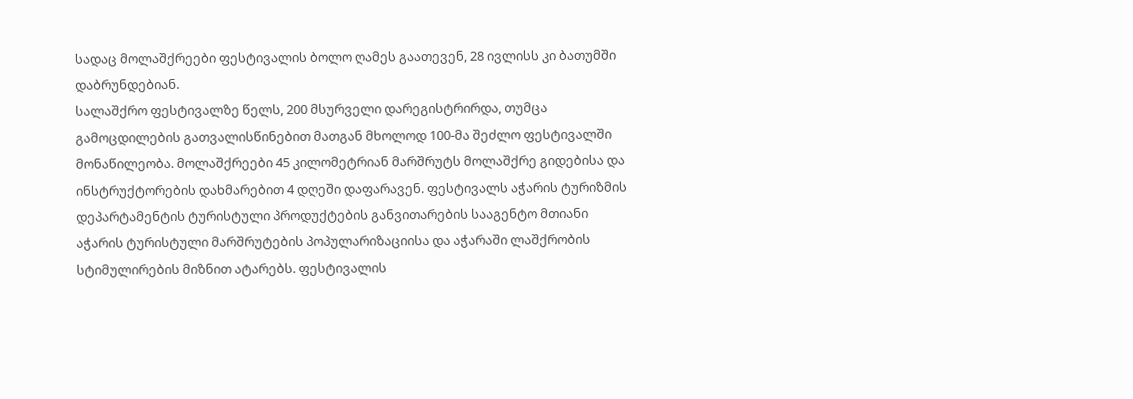სადაც მოლაშქრეები ფესტივალის ბოლო ღამეს გაათევენ, 28 ივლისს კი ბათუმში დაბრუნდებიან.
სალაშქრო ფესტივალზე წელს, 200 მსურველი დარეგისტრირდა, თუმცა გამოცდილების გათვალისწინებით მათგან მხოლოდ 100-მა შეძლო ფესტივალში მონაწილეობა. მოლაშქრეები 45 კილომეტრიან მარშრუტს მოლაშქრე გიდებისა და ინსტრუქტორების დახმარებით 4 დღეში დაფარავენ. ფესტივალს აჭარის ტურიზმის დეპარტამენტის ტურისტული პროდუქტების განვითარების სააგენტო მთიანი აჭარის ტურისტული მარშრუტების პოპულარიზაციისა და აჭარაში ლაშქრობის სტიმულირების მიზნით ატარებს. ფესტივალის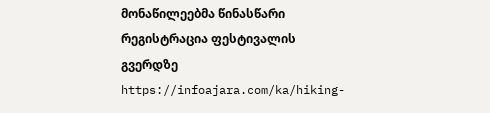მონაწილეებმა წინასწარი რეგისტრაცია ფესტივალის გვერდზე https://infoajara.com/ka/hiking-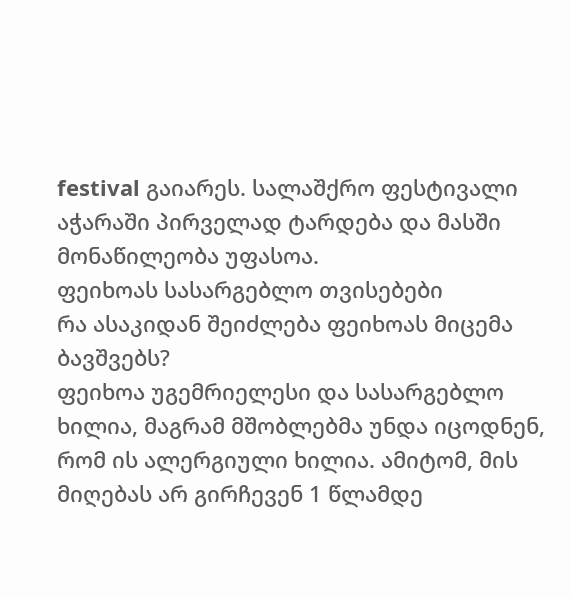festival გაიარეს. სალაშქრო ფესტივალი აჭარაში პირველად ტარდება და მასში მონაწილეობა უფასოა.
ფეიხოას სასარგებლო თვისებები
რა ასაკიდან შეიძლება ფეიხოას მიცემა ბავშვებს?
ფეიხოა უგემრიელესი და სასარგებლო ხილია, მაგრამ მშობლებმა უნდა იცოდნენ, რომ ის ალერგიული ხილია. ამიტომ, მის მიღებას არ გირჩევენ 1 წლამდე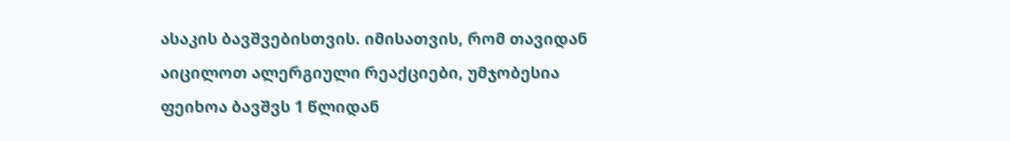ასაკის ბავშვებისთვის. იმისათვის, რომ თავიდან აიცილოთ ალერგიული რეაქციები, უმჯობესია ფეიხოა ბავშვს 1 წლიდან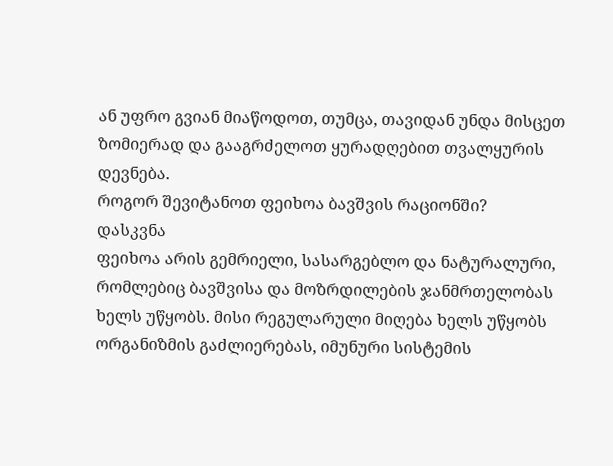ან უფრო გვიან მიაწოდოთ, თუმცა, თავიდან უნდა მისცეთ ზომიერად და გააგრძელოთ ყურადღებით თვალყურის დევნება.
როგორ შევიტანოთ ფეიხოა ბავშვის რაციონში?
დასკვნა
ფეიხოა არის გემრიელი, სასარგებლო და ნატურალური, რომლებიც ბავშვისა და მოზრდილების ჯანმრთელობას ხელს უწყობს. მისი რეგულარული მიღება ხელს უწყობს ორგანიზმის გაძლიერებას, იმუნური სისტემის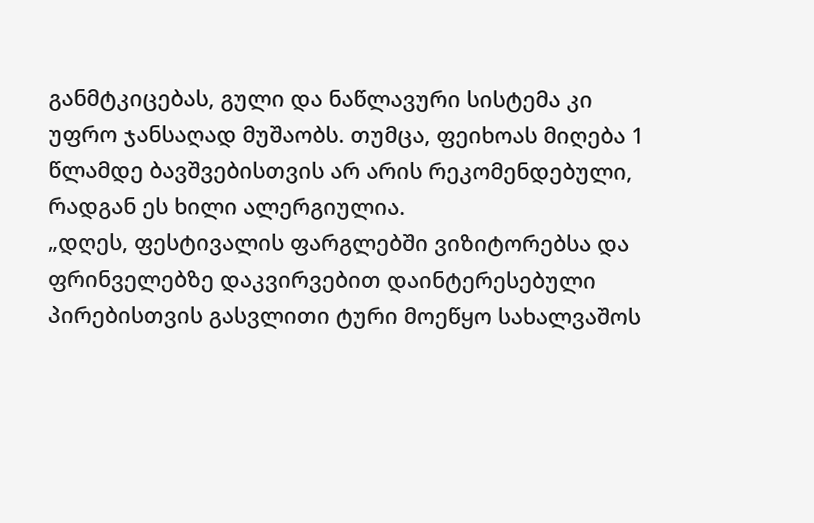განმტკიცებას, გული და ნაწლავური სისტემა კი უფრო ჯანსაღად მუშაობს. თუმცა, ფეიხოას მიღება 1 წლამდე ბავშვებისთვის არ არის რეკომენდებული, რადგან ეს ხილი ალერგიულია.
„დღეს, ფესტივალის ფარგლებში ვიზიტორებსა და ფრინველებზე დაკვირვებით დაინტერესებული პირებისთვის გასვლითი ტური მოეწყო სახალვაშოს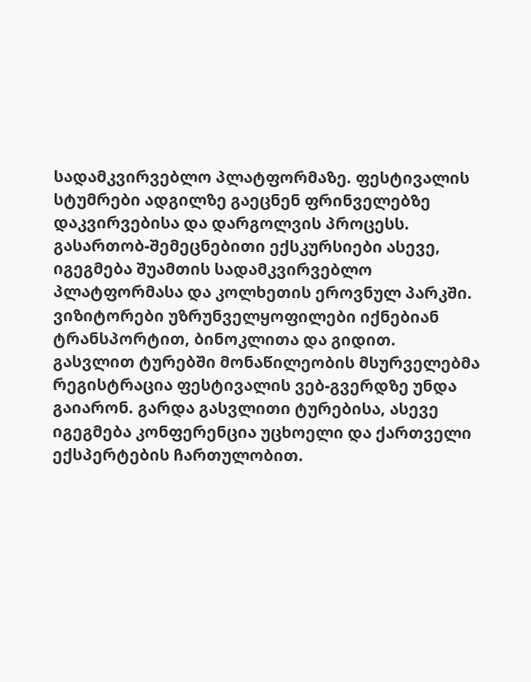სადამკვირვებლო პლატფორმაზე. ფესტივალის სტუმრები ადგილზე გაეცნენ ფრინველებზე დაკვირვებისა და დარგოლვის პროცესს. გასართობ-შემეცნებითი ექსკურსიები ასევე, იგეგმება შუამთის სადამკვირვებლო პლატფორმასა და კოლხეთის ეროვნულ პარკში.
ვიზიტორები უზრუნველყოფილები იქნებიან ტრანსპორტით, ბინოკლითა და გიდით. გასვლით ტურებში მონაწილეობის მსურველებმა რეგისტრაცია ფესტივალის ვებ-გვერდზე უნდა გაიარონ. გარდა გასვლითი ტურებისა, ასევე იგეგმება კონფერენცია უცხოელი და ქართველი ექსპერტების ჩართულობით.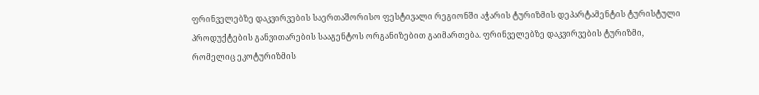ფრინველებზე დაკვირვების საერთაშორისო ფესტივალი რეგიონში აჭარის ტურიზმის დეპარტამენტის ტურისტული პროდუქტების განვითარების სააგენტოს ორგანიზებით გაიმართება. ფრინველებზე დაკვირვების ტურიზმი, რომელიც ეკოტურიზმის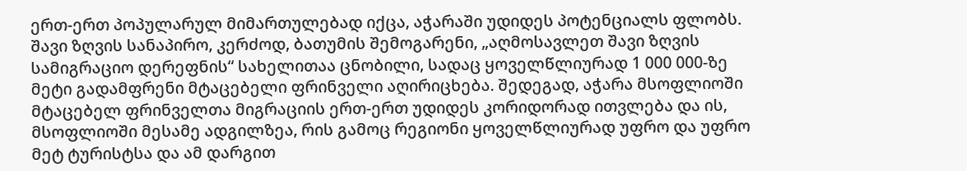ერთ-ერთ პოპულარულ მიმართულებად იქცა, აჭარაში უდიდეს პოტენციალს ფლობს.
შავი ზღვის სანაპირო, კერძოდ, ბათუმის შემოგარენი, „აღმოსავლეთ შავი ზღვის სამიგრაციო დერეფნის“ სახელითაა ცნობილი, სადაც ყოველწლიურად 1 000 000-ზე მეტი გადამფრენი მტაცებელი ფრინველი აღირიცხება. შედეგად, აჭარა მსოფლიოში მტაცებელ ფრინველთა მიგრაციის ერთ-ერთ უდიდეს კორიდორად ითვლება და ის, მსოფლიოში მესამე ადგილზეა, რის გამოც რეგიონი ყოველწლიურად უფრო და უფრო მეტ ტურისტსა და ამ დარგით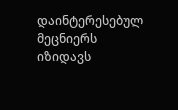დაინტერესებულ მეცნიერს იზიდავს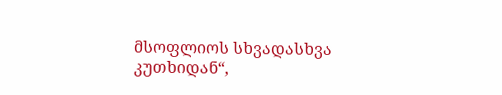მსოფლიოს სხვადასხვა კუთხიდან“,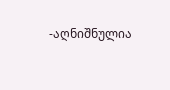-აღნიშნულია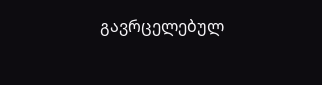გავრცელებულ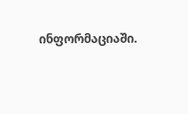ინფორმაციაში.